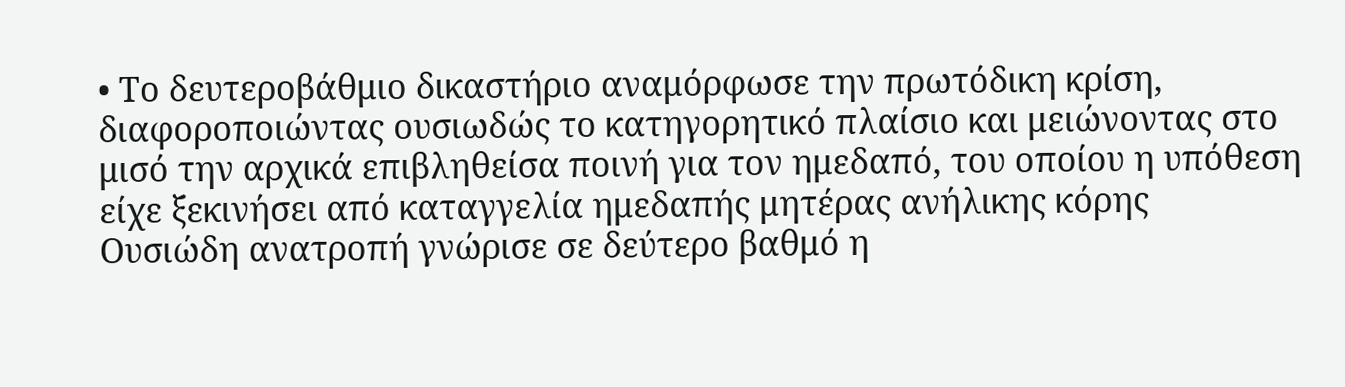• Το δευτεροβάθμιο δικαστήριο αναμόρφωσε την πρωτόδικη κρίση, διαφοροποιώντας ουσιωδώς το κατηγορητικό πλαίσιο και μειώνοντας στο μισό την αρχικά επιβληθείσα ποινή για τον ημεδαπό, του οποίου η υπόθεση είχε ξεκινήσει από καταγγελία ημεδαπής μητέρας ανήλικης κόρης
Ουσιώδη ανατροπή γνώρισε σε δεύτερο βαθμό η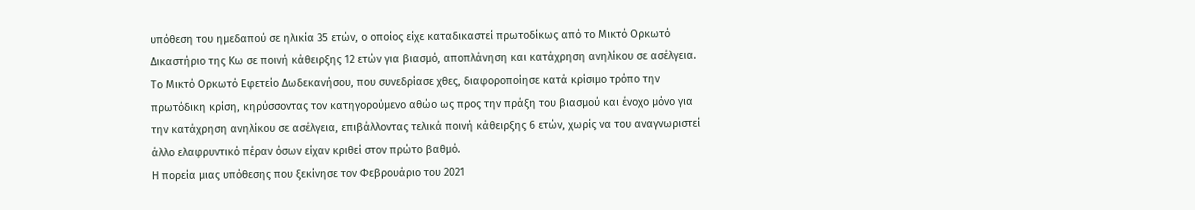υπόθεση του ημεδαπού σε ηλικία 35 ετών, ο οποίος είχε καταδικαστεί πρωτοδίκως από το Μικτό Ορκωτό Δικαστήριο της Κω σε ποινή κάθειρξης 12 ετών για βιασμό, αποπλάνηση και κατάχρηση ανηλίκου σε ασέλγεια.
Το Μικτό Ορκωτό Εφετείο Δωδεκανήσου, που συνεδρίασε χθες, διαφοροποίησε κατά κρίσιμο τρόπο την πρωτόδικη κρίση, κηρύσσοντας τον κατηγορούμενο αθώο ως προς την πράξη του βιασμού και ένοχο μόνο για την κατάχρηση ανηλίκου σε ασέλγεια, επιβάλλοντας τελικά ποινή κάθειρξης 6 ετών, χωρίς να του αναγνωριστεί άλλο ελαφρυντικό πέραν όσων είχαν κριθεί στον πρώτο βαθμό.
Η πορεία μιας υπόθεσης που ξεκίνησε τον Φεβρουάριο του 2021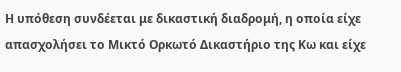Η υπόθεση συνδέεται με δικαστική διαδρομή, η οποία είχε απασχολήσει το Μικτό Ορκωτό Δικαστήριο της Κω και είχε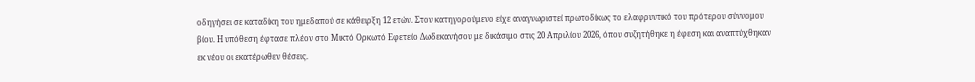οδηγήσει σε καταδίκη του ημεδαπού σε κάθειρξη 12 ετών. Στον κατηγορούμενο είχε αναγνωριστεί πρωτοδίκως το ελαφρυντικό του πρότερου σύννομου βίου. Η υπόθεση έφτασε πλέον στο Μικτό Ορκωτό Εφετείο Δωδεκανήσου με δικάσιμο στις 20 Απριλίου 2026, όπου συζητήθηκε η έφεση και αναπτύχθηκαν εκ νέου οι εκατέρωθεν θέσεις.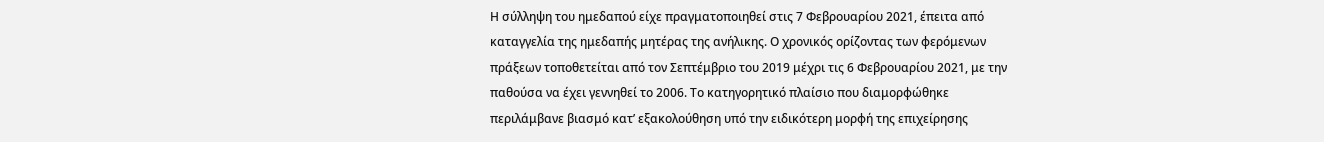Η σύλληψη του ημεδαπού είχε πραγματοποιηθεί στις 7 Φεβρουαρίου 2021, έπειτα από καταγγελία της ημεδαπής μητέρας της ανήλικης. Ο χρονικός ορίζοντας των φερόμενων πράξεων τοποθετείται από τον Σεπτέμβριο του 2019 μέχρι τις 6 Φεβρουαρίου 2021, με την παθούσα να έχει γεννηθεί το 2006. Το κατηγορητικό πλαίσιο που διαμορφώθηκε περιλάμβανε βιασμό κατ’ εξακολούθηση υπό την ειδικότερη μορφή της επιχείρησης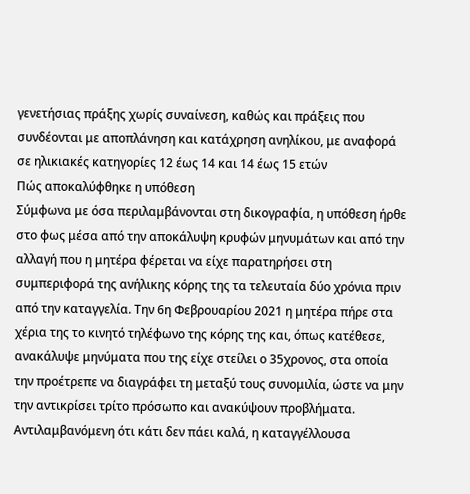γενετήσιας πράξης χωρίς συναίνεση, καθώς και πράξεις που συνδέονται με αποπλάνηση και κατάχρηση ανηλίκου, με αναφορά σε ηλικιακές κατηγορίες 12 έως 14 και 14 έως 15 ετών
Πώς αποκαλύφθηκε η υπόθεση
Σύμφωνα με όσα περιλαμβάνονται στη δικογραφία, η υπόθεση ήρθε στο φως μέσα από την αποκάλυψη κρυφών μηνυμάτων και από την αλλαγή που η μητέρα φέρεται να είχε παρατηρήσει στη συμπεριφορά της ανήλικης κόρης της τα τελευταία δύο χρόνια πριν από την καταγγελία. Την 6η Φεβρουαρίου 2021 η μητέρα πήρε στα χέρια της το κινητό τηλέφωνο της κόρης της και, όπως κατέθεσε, ανακάλυψε μηνύματα που της είχε στείλει ο 35χρονος, στα οποία την προέτρεπε να διαγράφει τη μεταξύ τους συνομιλία, ώστε να μην την αντικρίσει τρίτο πρόσωπο και ανακύψουν προβλήματα.
Αντιλαμβανόμενη ότι κάτι δεν πάει καλά, η καταγγέλλουσα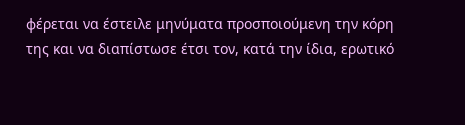φέρεται να έστειλε μηνύματα προσποιούμενη την κόρη της και να διαπίστωσε έτσι τον, κατά την ίδια, ερωτικό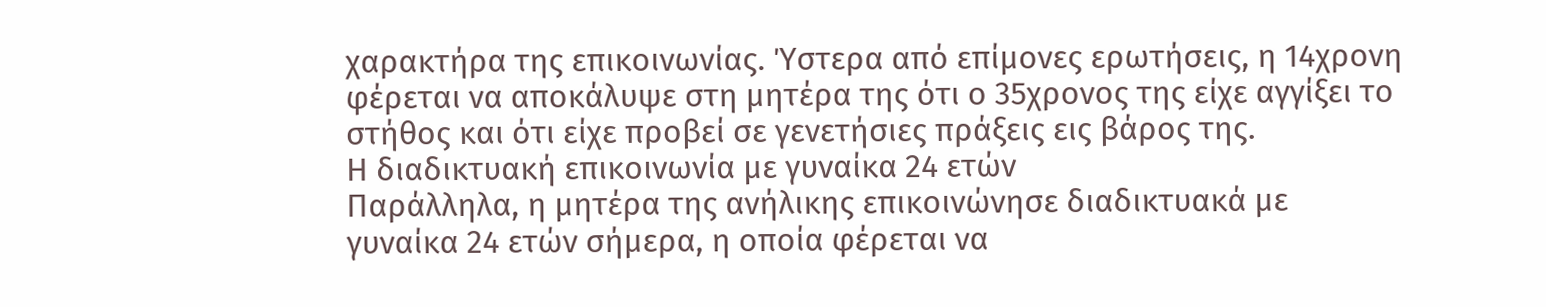χαρακτήρα της επικοινωνίας. Ύστερα από επίμονες ερωτήσεις, η 14χρονη φέρεται να αποκάλυψε στη μητέρα της ότι ο 35χρονος της είχε αγγίξει το στήθος και ότι είχε προβεί σε γενετήσιες πράξεις εις βάρος της.
Η διαδικτυακή επικοινωνία με γυναίκα 24 ετών
Παράλληλα, η μητέρα της ανήλικης επικοινώνησε διαδικτυακά με γυναίκα 24 ετών σήμερα, η οποία φέρεται να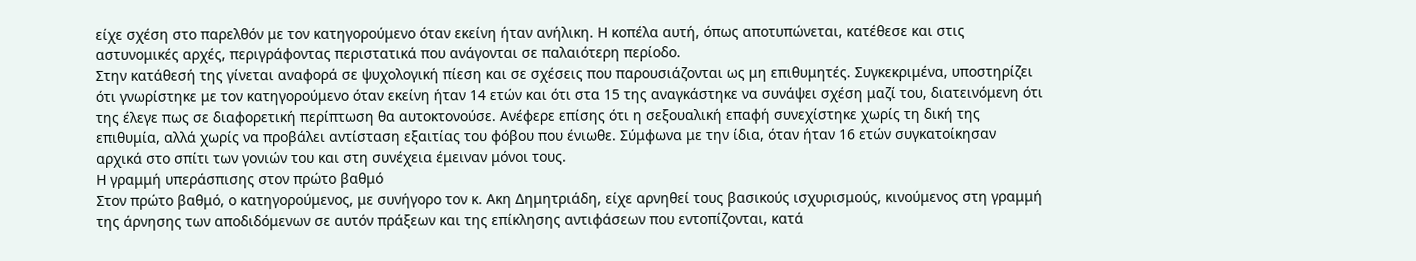είχε σχέση στο παρελθόν με τον κατηγορούμενο όταν εκείνη ήταν ανήλικη. Η κοπέλα αυτή, όπως αποτυπώνεται, κατέθεσε και στις αστυνομικές αρχές, περιγράφοντας περιστατικά που ανάγονται σε παλαιότερη περίοδο.
Στην κατάθεσή της γίνεται αναφορά σε ψυχολογική πίεση και σε σχέσεις που παρουσιάζονται ως μη επιθυμητές. Συγκεκριμένα, υποστηρίζει ότι γνωρίστηκε με τον κατηγορούμενο όταν εκείνη ήταν 14 ετών και ότι στα 15 της αναγκάστηκε να συνάψει σχέση μαζί του, διατεινόμενη ότι της έλεγε πως σε διαφορετική περίπτωση θα αυτοκτονούσε. Ανέφερε επίσης ότι η σεξουαλική επαφή συνεχίστηκε χωρίς τη δική της επιθυμία, αλλά χωρίς να προβάλει αντίσταση εξαιτίας του φόβου που ένιωθε. Σύμφωνα με την ίδια, όταν ήταν 16 ετών συγκατοίκησαν αρχικά στο σπίτι των γονιών του και στη συνέχεια έμειναν μόνοι τους.
Η γραμμή υπεράσπισης στον πρώτο βαθμό
Στον πρώτο βαθμό, ο κατηγορούμενος, με συνήγορο τον κ. Ακη Δημητριάδη, είχε αρνηθεί τους βασικούς ισχυρισμούς, κινούμενος στη γραμμή της άρνησης των αποδιδόμενων σε αυτόν πράξεων και της επίκλησης αντιφάσεων που εντοπίζονται, κατά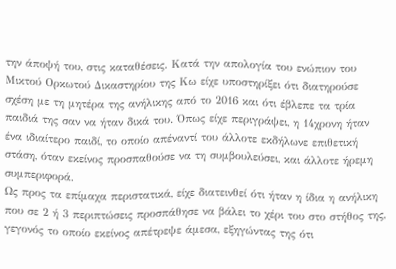την άποψή του, στις καταθέσεις. Κατά την απολογία του ενώπιον του Μικτού Ορκωτού Δικαστηρίου της Κω είχε υποστηρίξει ότι διατηρούσε σχέση με τη μητέρα της ανήλικης από το 2016 και ότι έβλεπε τα τρία παιδιά της σαν να ήταν δικά του. Όπως είχε περιγράψει, η 14χρονη ήταν ένα ιδιαίτερο παιδί, το οποίο απέναντί του άλλοτε εκδήλωνε επιθετική στάση, όταν εκείνος προσπαθούσε να τη συμβουλεύσει, και άλλοτε ήρεμη συμπεριφορά.
Ως προς τα επίμαχα περιστατικά, είχε διατεινθεί ότι ήταν η ίδια η ανήλικη που σε 2 ή 3 περιπτώσεις προσπάθησε να βάλει το χέρι του στο στήθος της, γεγονός το οποίο εκείνος απέτρεψε άμεσα, εξηγώντας της ότι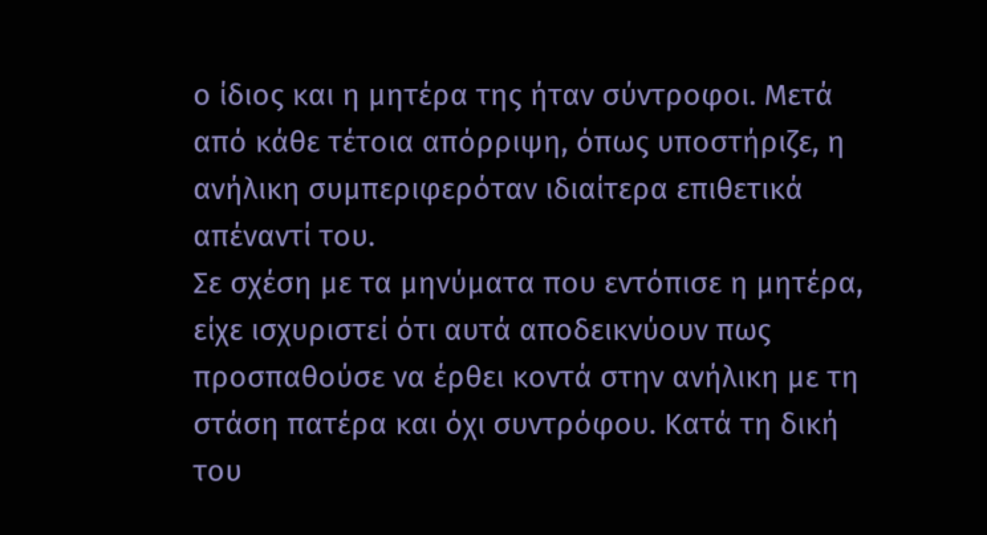ο ίδιος και η μητέρα της ήταν σύντροφοι. Μετά από κάθε τέτοια απόρριψη, όπως υποστήριζε, η ανήλικη συμπεριφερόταν ιδιαίτερα επιθετικά απέναντί του.
Σε σχέση με τα μηνύματα που εντόπισε η μητέρα, είχε ισχυριστεί ότι αυτά αποδεικνύουν πως προσπαθούσε να έρθει κοντά στην ανήλικη με τη στάση πατέρα και όχι συντρόφου. Κατά τη δική του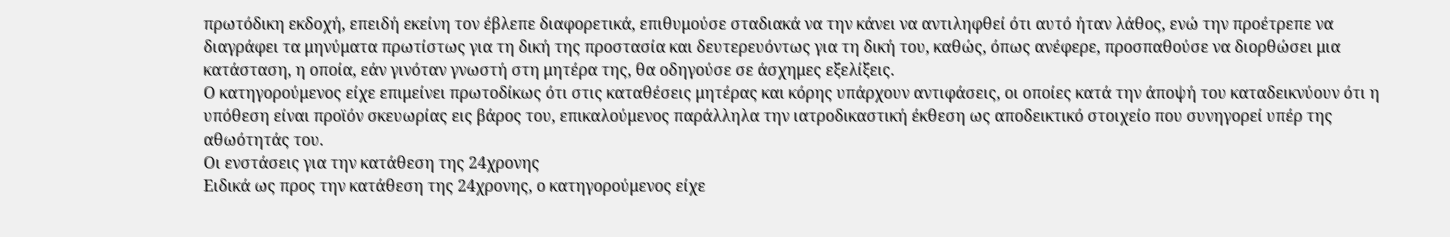πρωτόδικη εκδοχή, επειδή εκείνη τον έβλεπε διαφορετικά, επιθυμούσε σταδιακά να την κάνει να αντιληφθεί ότι αυτό ήταν λάθος, ενώ την προέτρεπε να διαγράφει τα μηνύματα πρωτίστως για τη δική της προστασία και δευτερευόντως για τη δική του, καθώς, όπως ανέφερε, προσπαθούσε να διορθώσει μια κατάσταση, η οποία, εάν γινόταν γνωστή στη μητέρα της, θα οδηγούσε σε άσχημες εξελίξεις.
Ο κατηγορούμενος είχε επιμείνει πρωτοδίκως ότι στις καταθέσεις μητέρας και κόρης υπάρχουν αντιφάσεις, οι οποίες κατά την άποψή του καταδεικνύουν ότι η υπόθεση είναι προϊόν σκευωρίας εις βάρος του, επικαλούμενος παράλληλα την ιατροδικαστική έκθεση ως αποδεικτικό στοιχείο που συνηγορεί υπέρ της αθωότητάς του.
Οι ενστάσεις για την κατάθεση της 24χρονης
Ειδικά ως προς την κατάθεση της 24χρονης, ο κατηγορούμενος είχε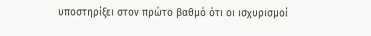υποστηρίξει στον πρώτο βαθμό ότι οι ισχυρισμοί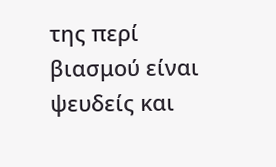της περί βιασμού είναι ψευδείς και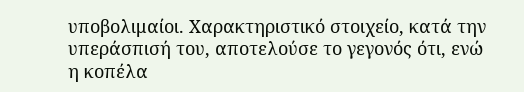υποβολιμαίοι. Χαρακτηριστικό στοιχείο, κατά την υπεράσπισή του, αποτελούσε το γεγονός ότι, ενώ η κοπέλα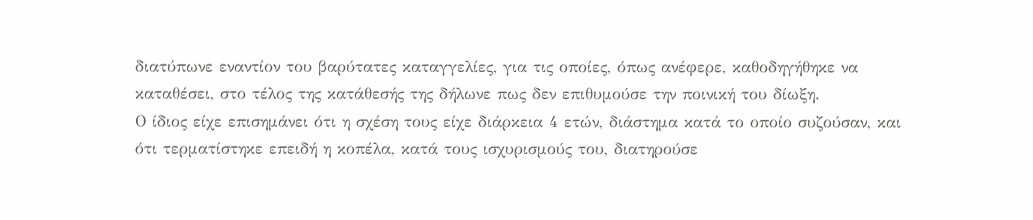διατύπωνε εναντίον του βαρύτατες καταγγελίες, για τις οποίες, όπως ανέφερε, καθοδηγήθηκε να καταθέσει, στο τέλος της κατάθεσής της δήλωνε πως δεν επιθυμούσε την ποινική του δίωξη.
Ο ίδιος είχε επισημάνει ότι η σχέση τους είχε διάρκεια 4 ετών, διάστημα κατά το οποίο συζούσαν, και ότι τερματίστηκε επειδή η κοπέλα, κατά τους ισχυρισμούς του, διατηρούσε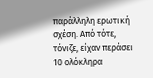παράλληλη ερωτική σχέση. Από τότε, τόνιζε, είχαν περάσει 10 ολόκληρα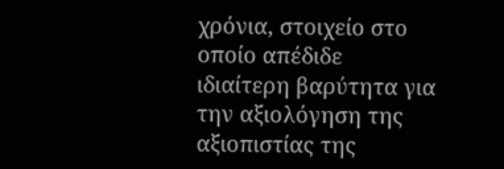χρόνια, στοιχείο στο οποίο απέδιδε ιδιαίτερη βαρύτητα για την αξιολόγηση της αξιοπιστίας της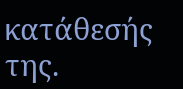κατάθεσής της.